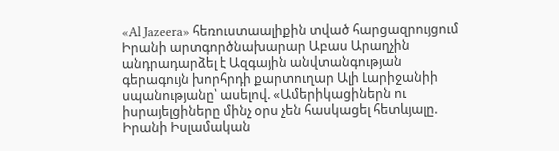«Al Jazeera» հեռուստաալիքին տված հարցազրույցում Իրանի արտգործնախարար Աբաս Արաղչին անդրադարձել է Ազգային անվտանգության գերագույն խորհրդի քարտուղար Ալի Լարիջանիի սպանությանը՝ ասելով. «Ամերիկացիներն ու իսրայելցիները մինչ օրս չեն հասկացել հետևյալը. Իրանի Իսլամական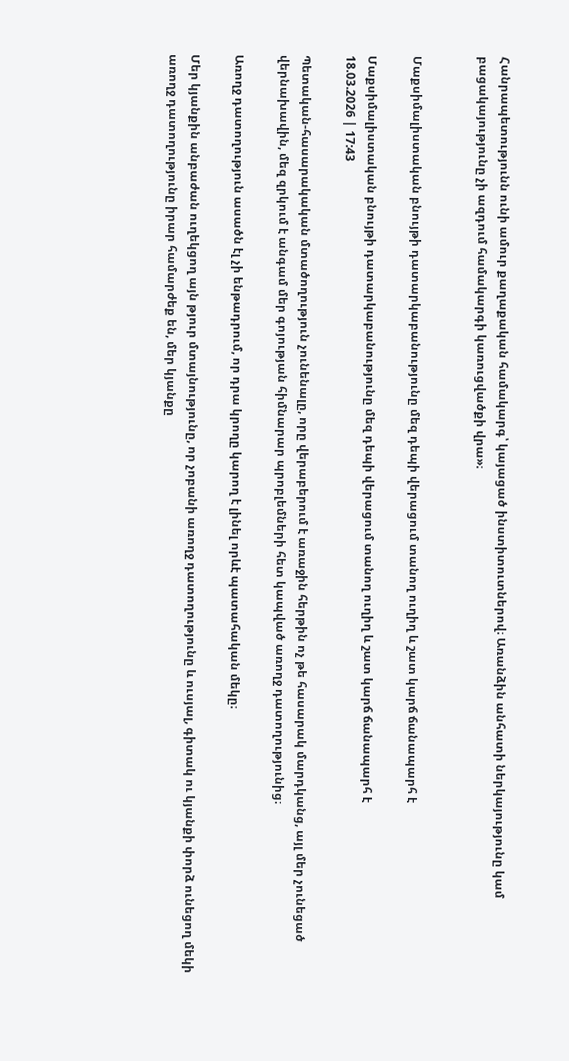Հանրապետությունն ունի ամուր քաղաքական համակարգ՝ կայացած ինստիտուտներով։ Առանձին անհատի ներկայությունը կամ բացակայությունը չի ազդում համակարգի կառուցվածքի վրա»։


Մաքսիմալիստական բնույթի դատարկաբանությունը մեզ դեպի վերացում տանող ուղիղ և շատ կարճ ճանապարհ է

Մաքսիմալիստական բնույթի դատարկաբանությունը մեզ դեպի վերացում տանող ուղիղ և շատ կարճ ճանապարհ է
18.03.2026 | 17:43

Պետական-հասարակական մտածողություն չունենալը, որը վերաբերում է առաջին հերթին ոչ թե հասարակ մարդկանց, այլ մեր չունեցած վերնախավին, մեզ զրկում է անգամ մեր գոյության հիմնարար պրոբլեմների հետ կապված առողջ դատողությունից։

Առողջ դատողություն ասածն էլ չի ենթադրում, որ դրա կրողը կարող է լինել որևէ պատահական մեկը։

Մեր կյանքին անբաժան ուղեկցող այն թյուր մտայնությունը, որ չոբանի առողջ դատողությունը և ուսյալ, գիտակ ու կյանքի փորձ ունեցող մեկի առողջ դատողությունը իրար համարժեք են, մեր կյանքը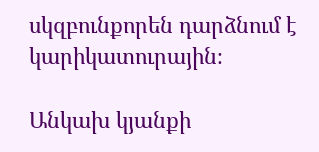սկզբունքորեն դարձնում է կարիկատուրային։

Անկախ կյանքի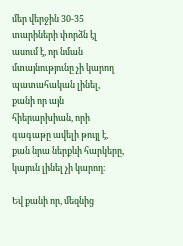մեր վերջին 30-35 տարիների փորձն էլ ասում է, որ նման մտայնությունը չի կարող պատահական լինել, քանի որ այն հիերարխիան, որի գագաթը ավելի թույլ է, քան նրա ներքևի հարկերը, կայուն լինել չի կարող։

Եվ քանի որ, մեզնից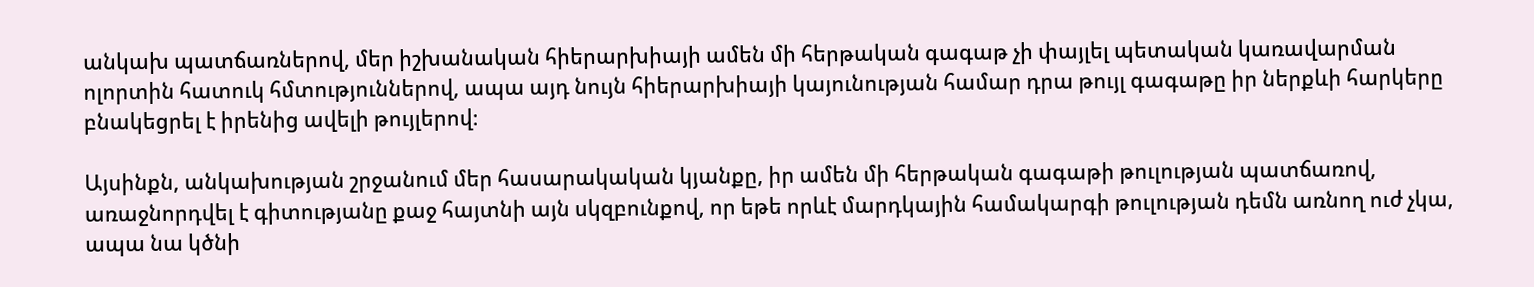անկախ պատճառներով, մեր իշխանական հիերարխիայի ամեն մի հերթական գագաթ չի փայլել պետական կառավարման ոլորտին հատուկ հմտություններով, ապա այդ նույն հիերարխիայի կայունության համար դրա թույլ գագաթը իր ներքևի հարկերը բնակեցրել է իրենից ավելի թույլերով։

Այսինքն, անկախության շրջանում մեր հասարակական կյանքը, իր ամեն մի հերթական գագաթի թուլության պատճառով, առաջնորդվել է գիտությանը քաջ հայտնի այն սկզբունքով, որ եթե որևէ մարդկային համակարգի թուլության դեմն առնող ուժ չկա, ապա նա կծնի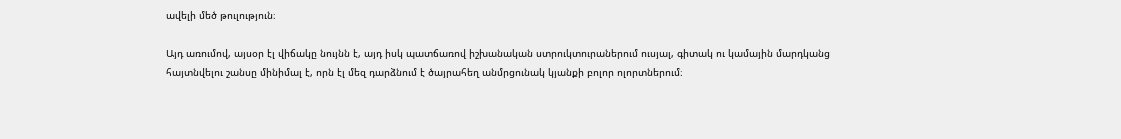ավելի մեծ թուլություն։

Այդ առումով, այսօր էլ վիճակը նույնն է, այդ իսկ պատճառով իշխանական ստրուկտուրաներում ուսյալ, գիտակ ու կամային մարդկանց հայտնվելու շանսը մինիմալ է, որն էլ մեզ դարձնում է ծայրահեղ անմրցունակ կյանքի բոլոր ոլորտներում։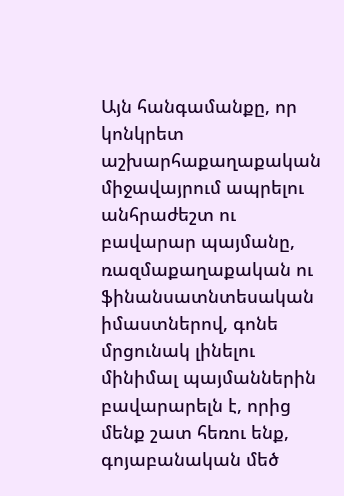Այն հանգամանքը, որ կոնկրետ աշխարհաքաղաքական միջավայրում ապրելու անհրաժեշտ ու բավարար պայմանը, ռազմաքաղաքական ու ֆինանսատնտեսական իմաստներով, գոնե մրցունակ լինելու մինիմալ պայմաններին բավարարելն է, որից մենք շատ հեռու ենք, գոյաբանական մեծ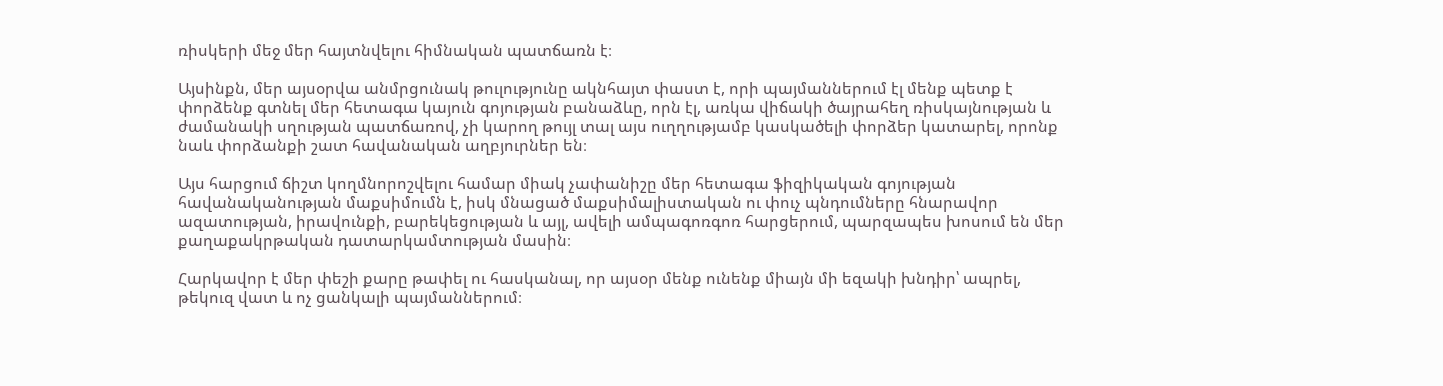ռիսկերի մեջ մեր հայտնվելու հիմնական պատճառն է։

Այսինքն, մեր այսօրվա անմրցունակ թուլությունը ակնհայտ փաստ է, որի պայմաններում էլ մենք պետք է փորձենք գտնել մեր հետագա կայուն գոյության բանաձևը, որն էլ, առկա վիճակի ծայրահեղ ռիսկայնության և ժամանակի սղության պատճառով, չի կարող թույլ տալ այս ուղղությամբ կասկածելի փորձեր կատարել, որոնք նաև փորձանքի շատ հավանական աղբյուրներ են։

Այս հարցում ճիշտ կողմնորոշվելու համար միակ չափանիշը մեր հետագա ֆիզիկական գոյության հավանականության մաքսիմումն է, իսկ մնացած մաքսիմալիստական ու փուչ պնդումները հնարավոր ազատության, իրավունքի, բարեկեցության և այլ, ավելի ամպագոռգոռ հարցերում, պարզապես խոսում են մեր քաղաքակրթական դատարկամտության մասին։

Հարկավոր է մեր փեշի քարը թափել ու հասկանալ, որ այսօր մենք ունենք միայն մի եզակի խնդիր՝ ապրել, թեկուզ վատ և ոչ ցանկալի պայմաններում։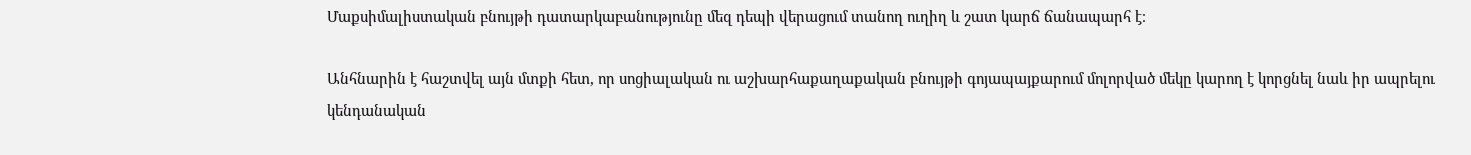Մաքսիմալիստական բնույթի դատարկաբանությունը մեզ դեպի վերացում տանող ուղիղ և շատ կարճ ճանապարհ է։

Անհնարին է հաշտվել այն մտքի հետ, որ սոցիալական ու աշխարհաքաղաքական բնույթի գոյապայքարում մոլորված մեկը կարող է կորցնել նաև իր ապրելու կենդանական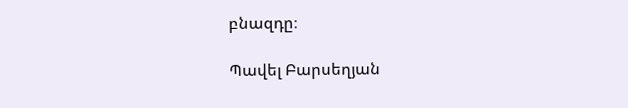բնազդը։

Պավել Բարսեղյան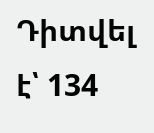Դիտվել է՝ 134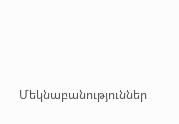Մեկնաբանություններ